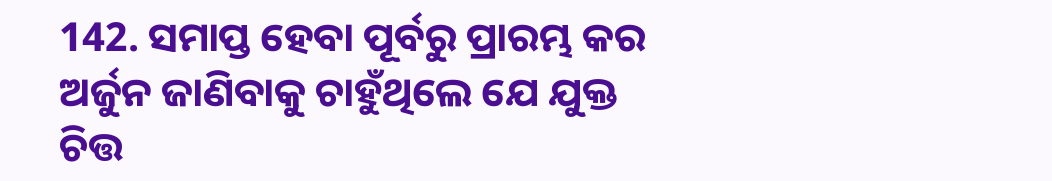142. ସମାପ୍ତ ହେବା ପୂର୍ବରୁ ପ୍ରାରମ୍ଭ କର
ଅର୍ଜୁନ ଜାଣିବାକୁ ଚାହୁଁଥିଲେ ଯେ ଯୁକ୍ତ ଚିତ୍ତ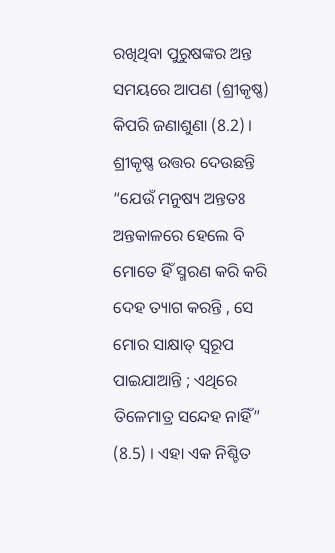ରଖିଥିବା ପୁରୁଷଙ୍କର ଅନ୍ତ ସମୟରେ ଆପଣ (ଶ୍ରୀକୃଷ୍ଣ) କିପରି ଜଣାଶୁଣା (8.2) । ଶ୍ରୀକୃଷ୍ଣ ଉତ୍ତର ଦେଉଛନ୍ତି “ଯେଉଁ ମନୁଷ୍ୟ ଅନ୍ତତଃ ଅନ୍ତକାଳରେ ହେଲେ ବି ମୋତେ ହିଁ ସ୍ମରଣ କରି କରି ଦେହ ତ୍ୟାଗ କରନ୍ତି , ସେ ମୋର ସାକ୍ଷାତ୍ ସ୍ୱରୂପ ପାଇଯାଆନ୍ତି ; ଏଥିରେ ତିଳେମାତ୍ର ସନ୍ଦେହ ନାହିଁ” (8.5) । ଏହା ଏକ ନିଶ୍ଚିତ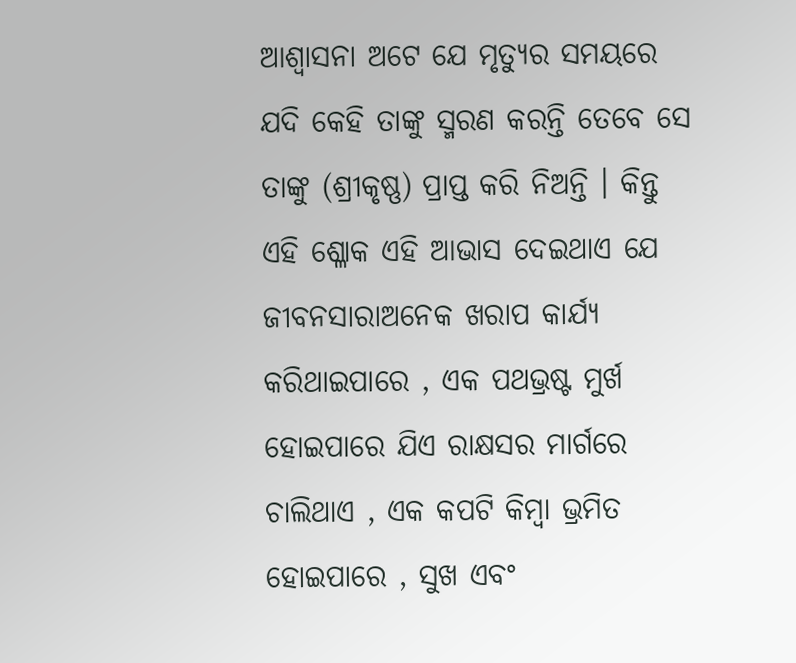ଆଶ୍ୱାସନା ଅଟେ ଯେ ମୃତ୍ୟୁର ସମୟରେ ଯଦି କେହି ତାଙ୍କୁ ସ୍ମରଣ କରନ୍ତି ତେବେ ସେ ତାଙ୍କୁ (ଶ୍ରୀକୃଷ୍ଣ) ପ୍ରାପ୍ତ କରି ନିଅନ୍ତି । କିନ୍ତୁ ଏହି ଶ୍ଳୋକ ଏହି ଆଭାସ ଦେଇଥାଏ ଯେ ଜୀବନସାରାଅନେକ ଖରାପ କାର୍ଯ୍ୟ କରିଥାଇପାରେ , ଏକ ପଥଭ୍ରଷ୍ଟ ମୁର୍ଖ ହୋଇପାରେ ଯିଏ ରାକ୍ଷସର ମାର୍ଗରେ ଚାଲିଥାଏ , ଏକ କପଟି କିମ୍ବା ଭ୍ରମିତ ହୋଇପାରେ , ସୁଖ ଏବଂ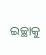ଇଚ୍ଛାକୁ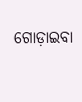ଗୋଡ଼ାଇବା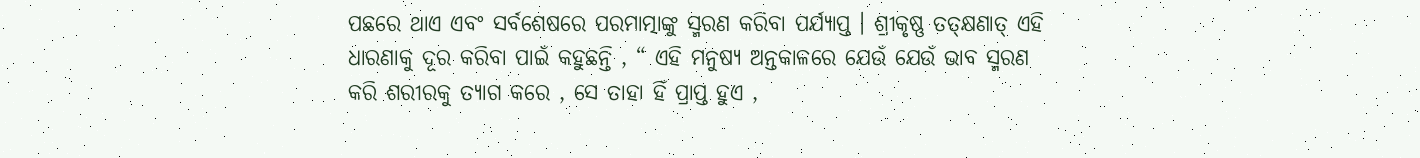ପଛରେ ଥାଏ ଏବଂ ସର୍ବଶେଷରେ ପରମାତ୍ମାଙ୍କୁ ସ୍ମରଣ କରିବା ପର୍ଯ୍ୟାପ୍ତ । ଶ୍ରୀକୃଷ୍ଣ ତତ୍କ୍ଷଣାତ୍ ଏହି ଧାରଣାକୁ ଦୂର କରିବା ପାଇଁ କହୁଛନ୍ତି , “ ଏହି ମନୁଷ୍ୟ ଅନ୍ତକାଳରେ ଯେଉଁ ଯେଉଁ ଭାବ ସ୍ମରଣ କରି ଶରୀରକୁ ତ୍ୟାଗ କରେ , ସେ ତାହା ହିଁ ପ୍ରାପ୍ତ ହୁଏ ,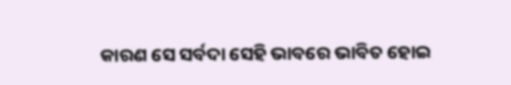କାରଣ ସେ ସର୍ବଦା ସେହି ଭାବରେ ଭାବିତ ହୋଇ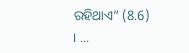ରହିଥାଏ” (8.6) । ...